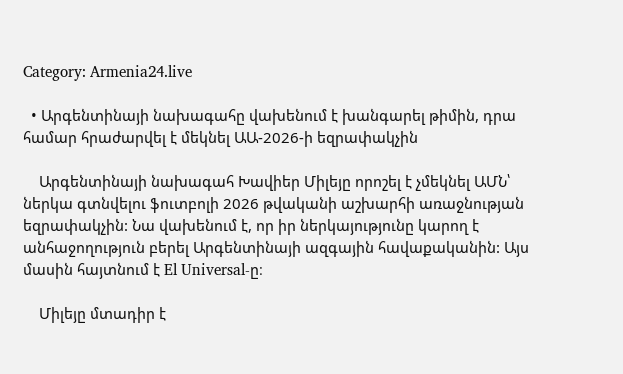Category: Armenia24.live

  • Արգենտինայի նախագահը վախենում է խանգարել թիմին, դրա համար հրաժարվել է մեկնել ԱԱ-2026-ի եզրափակչին

    Արգենտինայի նախագահ Խավիեր Միլեյը որոշել է չմեկնել ԱՄՆ՝ ներկա գտնվելու ֆուտբոլի 2026 թվականի աշխարհի առաջնության եզրափակչին: Նա վախենում է, որ իր ներկայությունը կարող է անհաջողություն բերել Արգենտինայի ազգային հավաքականին: Այս մասին հայտնում է El Universal-ը։

    Միլեյը մտադիր է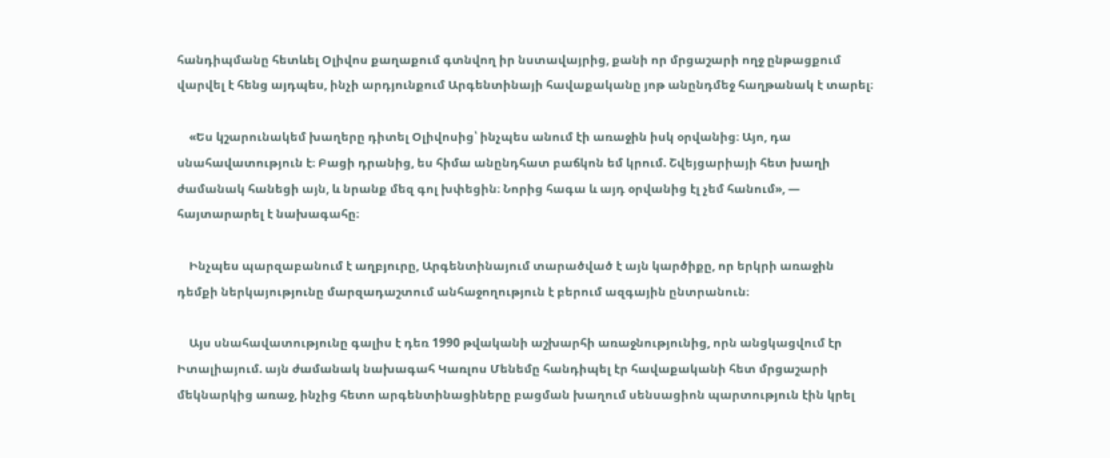հանդիպմանը հետևել Օլիվոս քաղաքում գտնվող իր նստավայրից, քանի որ մրցաշարի ողջ ընթացքում վարվել է հենց այդպես, ինչի արդյունքում Արգենտինայի հավաքականը յոթ անընդմեջ հաղթանակ է տարել։

    «Ես կշարունակեմ խաղերը դիտել Օլիվոսից՝ ինչպես անում էի առաջին իսկ օրվանից։ Այո, դա սնահավատություն է։ Բացի դրանից, ես հիմա անընդհատ բաճկոն եմ կրում. Շվեյցարիայի հետ խաղի ժամանակ հանեցի այն, և նրանք մեզ գոլ խփեցին։ Նորից հագա և այդ օրվանից էլ չեմ հանում», — հայտարարել է նախագահը։

    Ինչպես պարզաբանում է աղբյուրը, Արգենտինայում տարածված է այն կարծիքը, որ երկրի առաջին դեմքի ներկայությունը մարզադաշտում անհաջողություն է բերում ազգային ընտրանուն։

    Այս սնահավատությունը գալիս է դեռ 1990 թվականի աշխարհի առաջնությունից, որն անցկացվում էր Իտալիայում. այն ժամանակ նախագահ Կառլոս Մենեմը հանդիպել էր հավաքականի հետ մրցաշարի մեկնարկից առաջ, ինչից հետո արգենտինացիները բացման խաղում սենսացիոն պարտություն էին կրել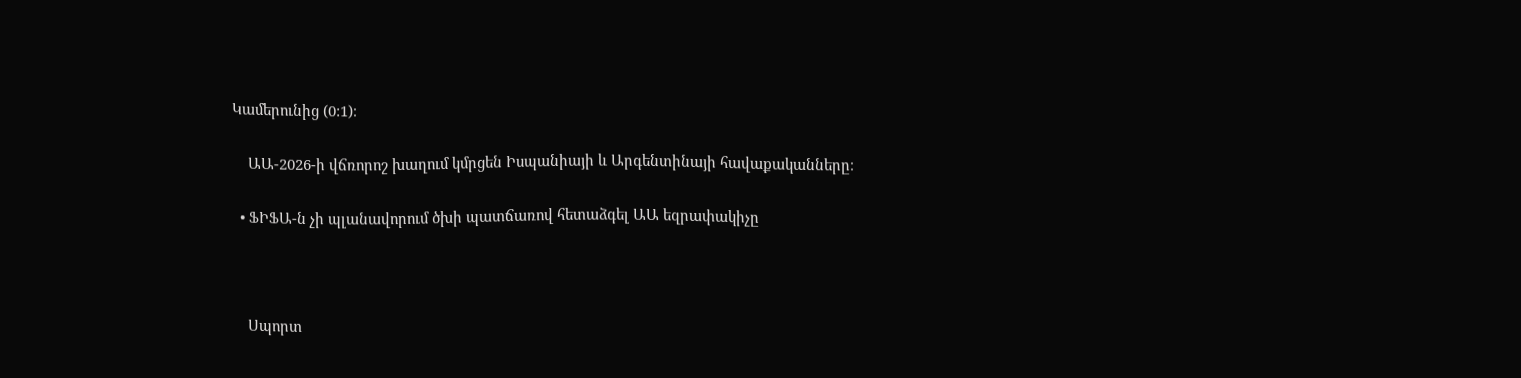Կամերունից (0:1)։

    ԱԱ-2026-ի վճռորոշ խաղում կմրցեն Իսպանիայի և Արգենտինայի հավաքականները։

  • ՖԻՖԱ-ն չի պլանավորում ծխի պատճառով հետաձգել ԱԱ եզրափակիչը



    Սպորտ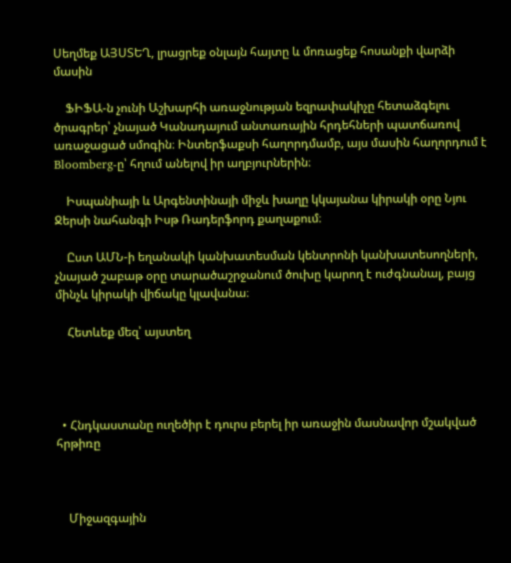Սեղմեք ԱՅՍՏԵՂ, լրացրեք օնլայն հայտը և մոռացեք հոսանքի վարձի մասին

    ՖԻՖԱ-ն չունի Աշխարհի առաջնության եզրափակիչը հետաձգելու ծրագրեր՝ չնայած Կանադայում անտառային հրդեհների պատճառով առաջացած սմոգին։ Ինտերֆաքսի հաղորդմամբ, այս մասին հաղորդում է Bloomberg-ը՝ հղում անելով իր աղբյուրներին։

    Իսպանիայի և Արգենտինայի միջև խաղը կկայանա կիրակի օրը Նյու Ջերսի նահանգի Իսթ Ռադերֆորդ քաղաքում։

    Ըստ ԱՄՆ-ի եղանակի կանխատեսման կենտրոնի կանխատեսողների, չնայած շաբաթ օրը տարածաշրջանում ծուխը կարող է ուժգնանալ, բայց մինչև կիրակի վիճակը կլավանա։

    Հետևեք մեզ՝ այստեղ




  • Հնդկաստանը ուղեծիր է դուրս բերել իր առաջին մասնավոր մշակված հրթիռը



    Միջազգային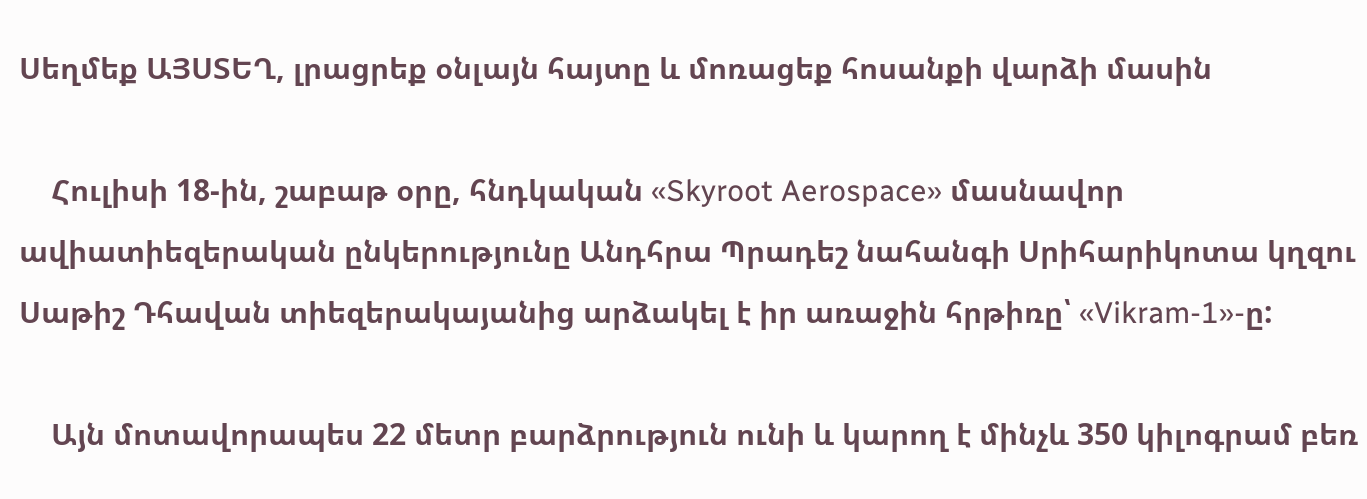Սեղմեք ԱՅՍՏԵՂ, լրացրեք օնլայն հայտը և մոռացեք հոսանքի վարձի մասին

    Հուլիսի 18-ին, շաբաթ օրը, հնդկական «Skyroot Aerospace» մասնավոր ավիատիեզերական ընկերությունը Անդհրա Պրադեշ նահանգի Սրիհարիկոտա կղզու Սաթիշ Դհավան տիեզերակայանից արձակել է իր առաջին հրթիռը՝ «Vikram-1»-ը:

    Այն մոտավորապես 22 մետր բարձրություն ունի և կարող է մինչև 350 կիլոգրամ բեռ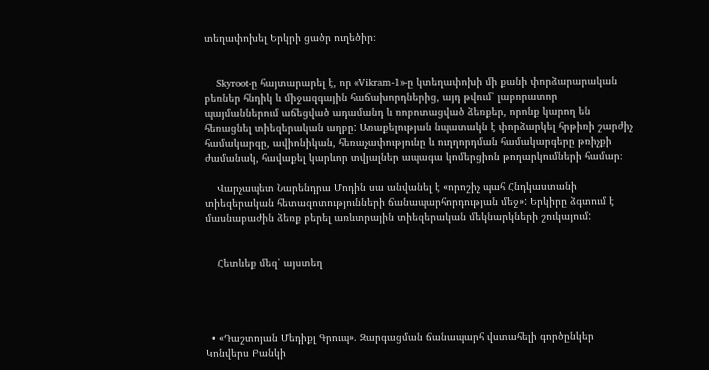տեղափոխել Երկրի ցածր ուղեծիր։


    Skyroot-ը հայտարարել է, որ «Vikram-1»-ը կտեղափոխի մի քանի փորձարարական բեռներ հնդիկ և միջազգային հաճախորդներից, այդ թվում՝ լաբորատոր պայմաններում աճեցված ադամանդ և ռոբոտացված ձեռքեր, որոնք կարող են հեռացնել տիեզերական աղբը: Առաքելության նպատակն է փորձարկել հրթիռի շարժիչ համակարգը, ավիոնիկան, հեռաչափությունը և ուղղորդման համակարգերը թռիչքի ժամանակ, հավաքել կարևոր տվյալներ ապագա կոմերցիոն թողարկումների համար։

    Վարչապետ Նարենդրա Մոդին սա անվանել է «որոշիչ պահ Հնդկաստանի տիեզերական հետազոտությունների ճանապարհորդության մեջ»: Երկիրը ձգտում է մասնաբաժին ձեռք բերել առևտրային տիեզերական մեկնարկների շուկայում:


    Հետևեք մեզ՝ այստեղ




  • «Դաշտոյան Մեդիքլ Գրուպ». Զարգացման ճանապարհ վստահելի գործընկեր Կոնվերս Բանկի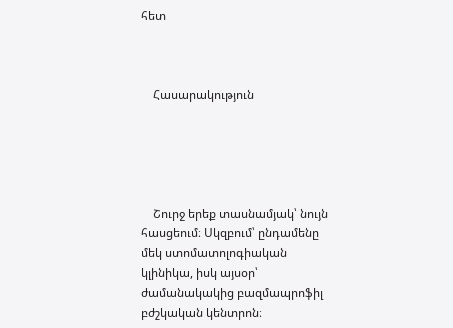հետ



    Հասարակություն





    Շուրջ երեք տասնամյակ՝ նույն հասցեում։ Սկզբում՝ ընդամենը մեկ ստոմատոլոգիական կլինիկա, իսկ այսօր՝ ժամանակակից բազմապրոֆիլ բժշկական կենտրոն։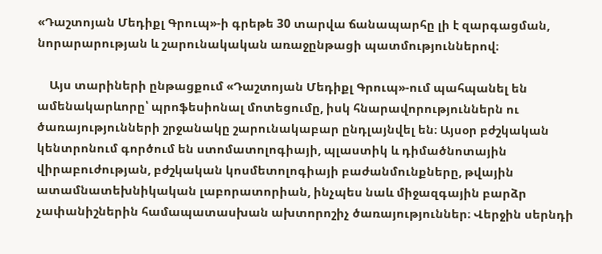«Դաշտոյան Մեդիքլ Գրուպ»-ի գրեթե 30 տարվա ճանապարհը լի է զարգացման, նորարարության և շարունակական առաջընթացի պատմություններով։

    Այս տարիների ընթացքում «Դաշտոյան Մեդիքլ Գրուպ»-ում պահպանել են ամենակարևորը՝ պրոֆեսիոնալ մոտեցումը, իսկ հնարավորություններն ու ծառայությունների շրջանակը շարունակաբար ընդլայնվել են։ Այսօր բժշկական կենտրոնում գործում են ստոմատոլոգիայի, պլաստիկ և դիմածնոտային վիրաբուժության, բժշկական կոսմետոլոգիայի բաժանմունքները, թվային ատամնատեխնիկական լաբորատորիան, ինչպես նաև միջազգային բարձր չափանիշներին համապատասխան ախտորոշիչ ծառայություններ։ Վերջին սերնդի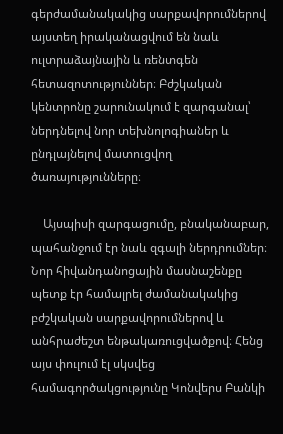գերժամանակակից սարքավորումներով այստեղ իրականացվում են նաև ուլտրաձայնային և ռենտգեն հետազոտություններ։ Բժշկական կենտրոնը շարունակում է զարգանալ՝ ներդնելով նոր տեխնոլոգիաներ և ընդլայնելով մատուցվող ծառայությունները։

    Այսպիսի զարգացումը, բնականաբար, պահանջում էր նաև զգալի ներդրումներ։ Նոր հիվանդանոցային մասնաշենքը պետք էր համալրել ժամանակակից բժշկական սարքավորումներով և անհրաժեշտ ենթակառուցվածքով։ Հենց այս փուլում էլ սկսվեց համագործակցությունը Կոնվերս Բանկի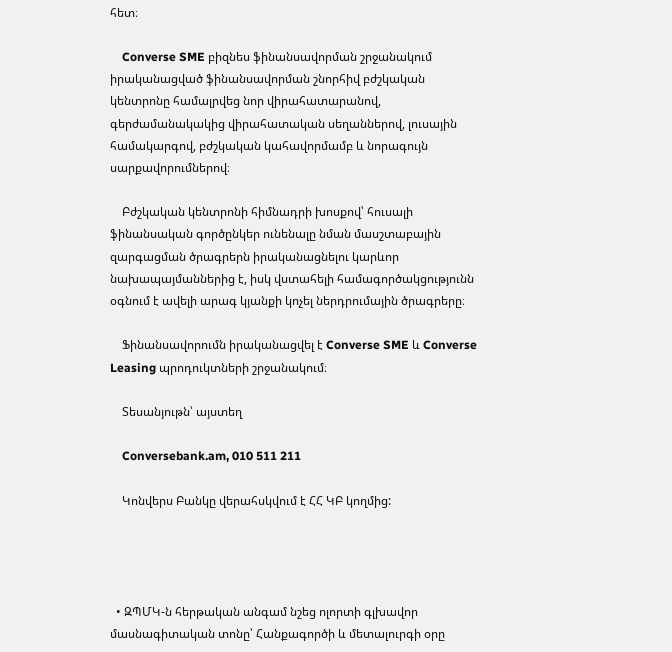հետ։

    Converse SME բիզնես ֆինանսավորման շրջանակում իրականացված ֆինանսավորման շնորհիվ բժշկական կենտրոնը համալրվեց նոր վիրահատարանով, գերժամանակակից վիրահատական սեղաններով, լուսային համակարգով, բժշկական կահավորմամբ և նորագույն սարքավորումներով։

    Բժշկական կենտրոնի հիմնադրի խոսքով՝ հուսալի ֆինանսական գործընկեր ունենալը նման մասշտաբային զարգացման ծրագրերն իրականացնելու կարևոր նախապայմաններից է, իսկ վստահելի համագործակցությունն օգնում է ավելի արագ կյանքի կոչել ներդրումային ծրագրերը։

    Ֆինանսավորումն իրականացվել է Converse SME և Converse Leasing պրոդուկտների շրջանակում։

    Տեսանյութն՝ այստեղ

    Conversebank.am, 010 511 211

    Կոնվերս Բանկը վերահսկվում է ՀՀ ԿԲ կողմից:




  • ԶՊՄԿ-ն հերթական անգամ նշեց ոլորտի գլխավոր մասնագիտական տոնը՝ Հանքագործի և մետալուրգի օրը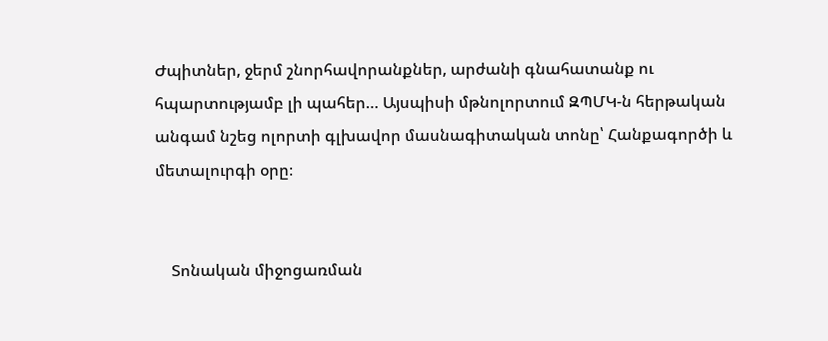Ժպիտներ, ջերմ շնորհավորանքներ, արժանի գնահատանք ու հպարտությամբ լի պահեր… Այսպիսի մթնոլորտում ԶՊՄԿ-ն հերթական անգամ նշեց ոլորտի գլխավոր մասնագիտական տոնը՝ Հանքագործի և մետալուրգի օրը։


    Տոնական միջոցառման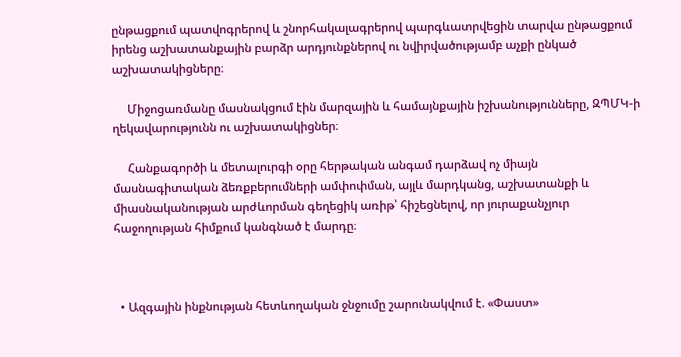ընթացքում պատվոգրերով և շնորհակալագրերով պարգևատրվեցին տարվա ընթացքում իրենց աշխատանքային բարձր արդյունքներով ու նվիրվածությամբ աչքի ընկած աշխատակիցները։

     Միջոցառմանը մասնակցում էին մարզային և համայնքային իշխանությունները, ԶՊՄԿ-ի ղեկավարությունն ու աշխատակիցներ։

     Հանքագործի և մետալուրգի օրը հերթական անգամ դարձավ ոչ միայն մասնագիտական ձեռքբերումների ամփոփման, այլև մարդկանց, աշխատանքի և միասնականության արժևորման գեղեցիկ առիթ՝ հիշեցնելով, որ յուրաքանչյուր հաջողության հիմքում կանգնած է մարդը։



  • Ազգային ինքնության հետևողական ջնջումը շարունակվում է. «Փաստ»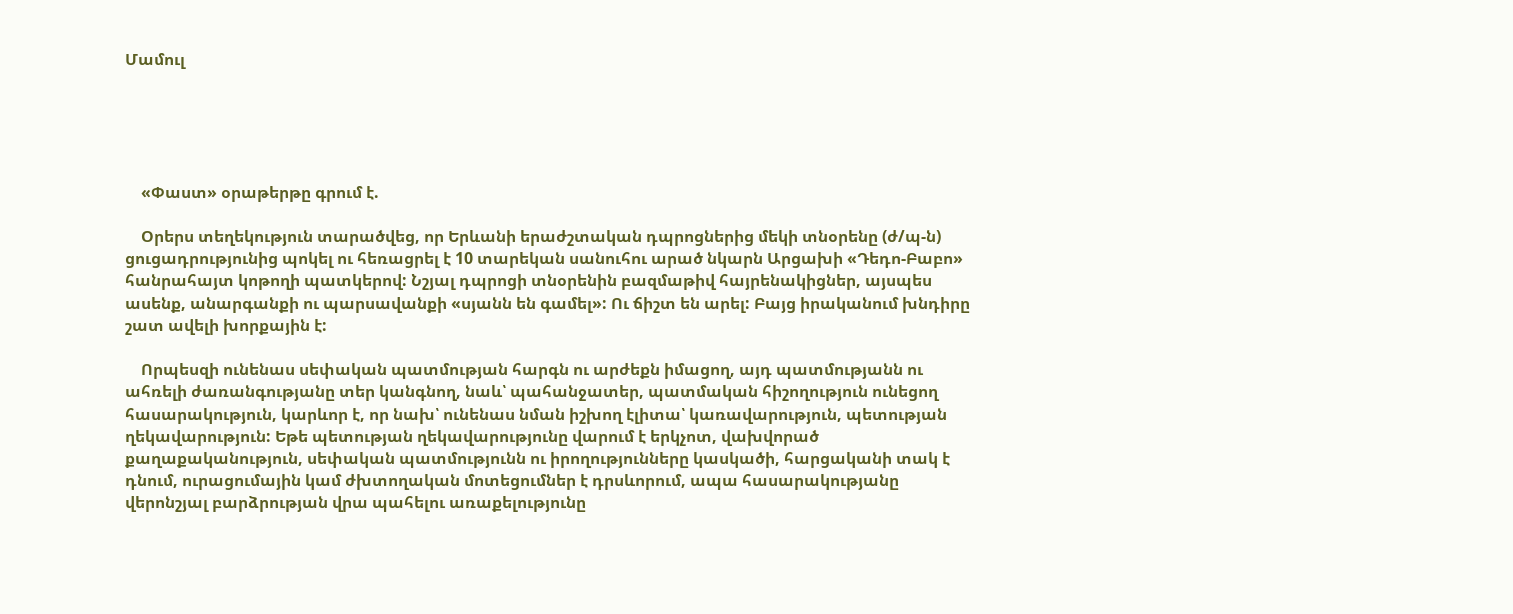Մամուլ





    «Փաստ» օրաթերթը գրում է.

    Օրերս տեղեկություն տարածվեց, որ Երևանի երաժշտական դպրոցներից մեկի տնօրենը (ժ/պ-ն) ցուցադրությունից պոկել ու հեռացրել է 10 տարեկան սանուհու արած նկարն Արցախի «Դեդո-Բաբո» հանրահայտ կոթողի պատկերով: Նշյալ դպրոցի տնօրենին բազմաթիվ հայրենակիցներ, այսպես ասենք, անարգանքի ու պարսավանքի «սյանն են գամել»: Ու ճիշտ են արել: Բայց իրականում խնդիրը շատ ավելի խորքային է:

    Որպեսզի ունենաս սեփական պատմության հարգն ու արժեքն իմացող, այդ պատմությանն ու ահռելի ժառանգությանը տեր կանգնող, նաև՝ պահանջատեր, պատմական հիշողություն ունեցող հասարակություն, կարևոր է, որ նախ՝ ունենաս նման իշխող էլիտա՝ կառավարություն, պետության ղեկավարություն: Եթե պետության ղեկավարությունը վարում է երկչոտ, վախվորած քաղաքականություն, սեփական պատմությունն ու իրողությունները կասկածի, հարցականի տակ է դնում, ուրացումային կամ ժխտողական մոտեցումներ է դրսևորում, ապա հասարակությանը վերոնշյալ բարձրության վրա պահելու առաքելությունը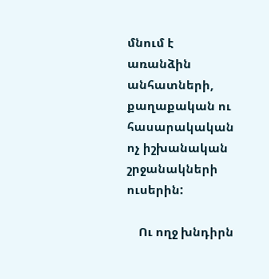մնում է առանձին անհատների, քաղաքական ու հասարակական ոչ իշխանական շրջանակների ուսերին:

    Ու ողջ խնդիրն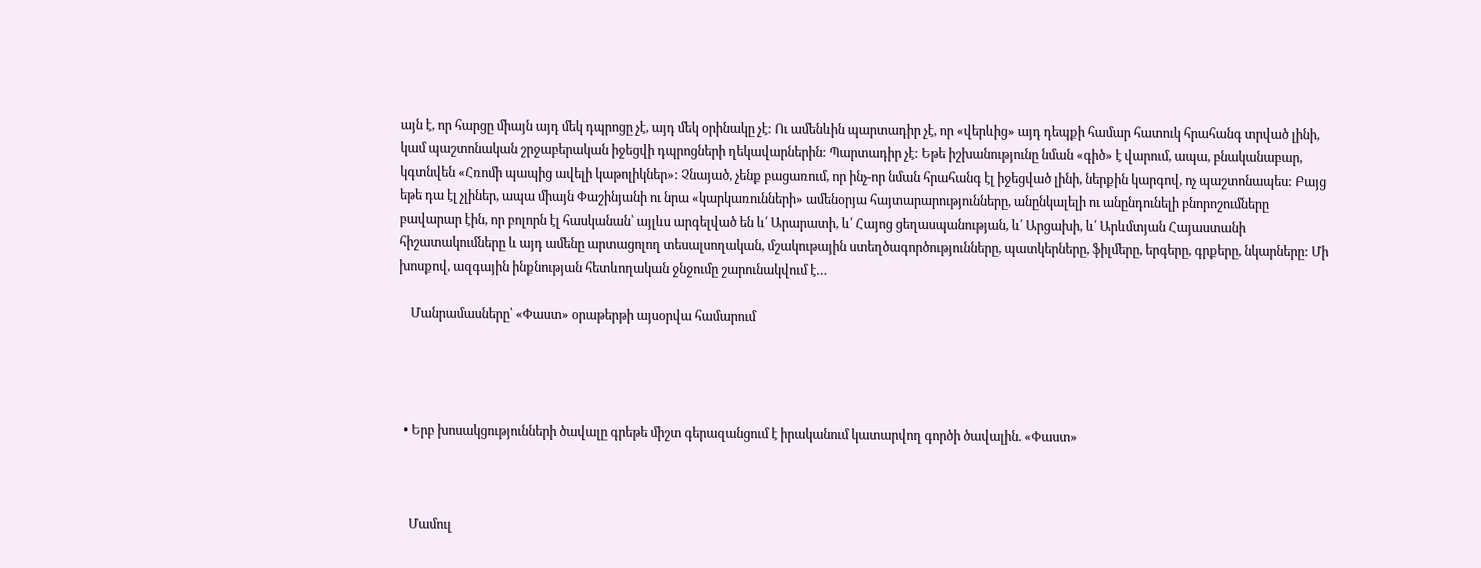այն է, որ հարցը միայն այդ մեկ դպրոցը չէ, այդ մեկ օրինակը չէ: Ու ամենևին պարտադիր չէ, որ «վերևից» այդ դեպքի համար հատուկ հրահանգ տրված լինի, կամ պաշտոնական շրջաբերական իջեցվի դպրոցների ղեկավարներին: Պարտադիր չէ: Եթե իշխանությունը նման «գիծ» է վարում, ապա, բնականաբար, կգտնվեն «Հռոմի պապից ավելի կաթոլիկներ»: Չնայած, չենք բացառում, որ ինչ-որ նման հրահանգ էլ իջեցված լինի, ներքին կարգով, ոչ պաշտոնապես: Բայց եթե դա էլ չլիներ, ապա միայն Փաշինյանի ու նրա «կարկառունների» ամենօրյա հայտարարությունները, անընկալելի ու անընդունելի բնորոշումները բավարար էին, որ բոլորն էլ հասկանան՝ այլևս արգելված են և՛ Արարատի, և՛ Հայոց ցեղասպանության, և՛ Արցախի, և՛ Արևմտյան Հայաստանի հիշատակումները և այդ ամենը արտացոլող տեսալսողական, մշակութային ստեղծագործությունները, պատկերները, ֆիլմերը, երգերը, գրքերը, նկարները: Մի խոսքով, ազգային ինքնության հետևողական ջնջումը շարունակվում է…

    Մանրամասները՝ «Փաստ» օրաթերթի այսօրվա համարում




  • Երբ խոսակցությունների ծավալը գրեթե միշտ գերազանցում է իրականում կատարվող գործի ծավալին. «Փաստ»



    Մամուլ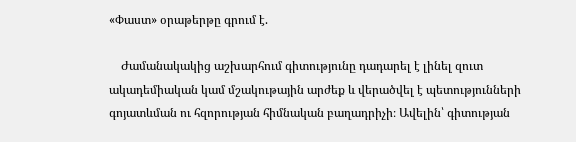«Փաստ» օրաթերթը գրում է.

    Ժամանակակից աշխարհում գիտությունը դադարել է լինել զուտ ակադեմիական կամ մշակութային արժեք և վերածվել է պետությունների գոյատևման ու հզորության հիմնական բաղադրիչի։ Ավելին՝ գիտության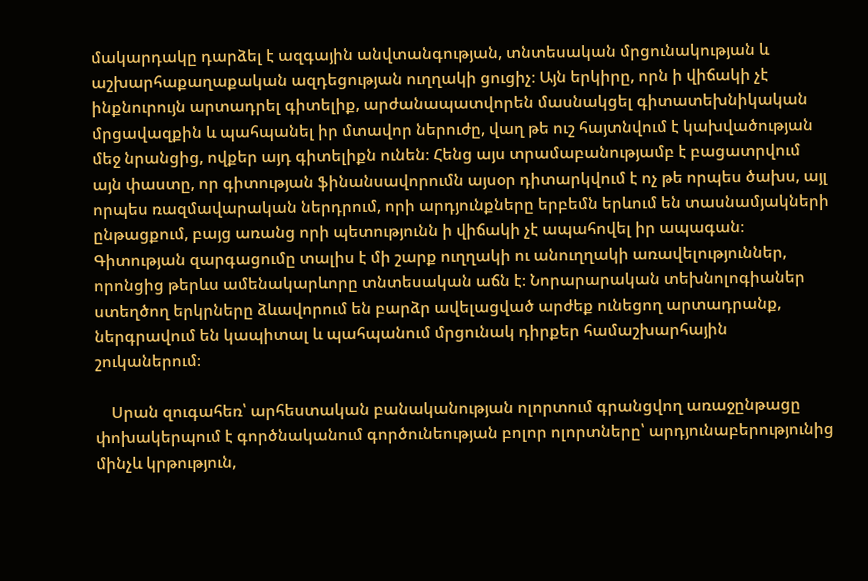մակարդակը դարձել է ազգային անվտանգության, տնտեսական մրցունակության և աշխարհաքաղաքական ազդեցության ուղղակի ցուցիչ։ Այն երկիրը, որն ի վիճակի չէ ինքնուրույն արտադրել գիտելիք, արժանապատվորեն մասնակցել գիտատեխնիկական մրցավազքին և պահպանել իր մտավոր ներուժը, վաղ թե ուշ հայտնվում է կախվածության մեջ նրանցից, ովքեր այդ գիտելիքն ունեն։ Հենց այս տրամաբանությամբ է բացատրվում այն փաստը, որ գիտության ֆինանսավորումն այսօր դիտարկվում է ոչ թե որպես ծախս, այլ որպես ռազմավարական ներդրում, որի արդյունքները երբեմն երևում են տասնամյակների ընթացքում, բայց առանց որի պետությունն ի վիճակի չէ ապահովել իր ապագան։ Գիտության զարգացումը տալիս է մի շարք ուղղակի ու անուղղակի առավելություններ, որոնցից թերևս ամենակարևորը տնտեսական աճն է։ Նորարարական տեխնոլոգիաներ ստեղծող երկրները ձևավորում են բարձր ավելացված արժեք ունեցող արտադրանք, ներգրավում են կապիտալ և պահպանում մրցունակ դիրքեր համաշխարհային շուկաներում։

    Սրան զուգահեռ՝ արհեստական բանականության ոլորտում գրանցվող առաջընթացը փոխակերպում է գործնականում գործունեության բոլոր ոլորտները՝ արդյունաբերությունից մինչև կրթություն,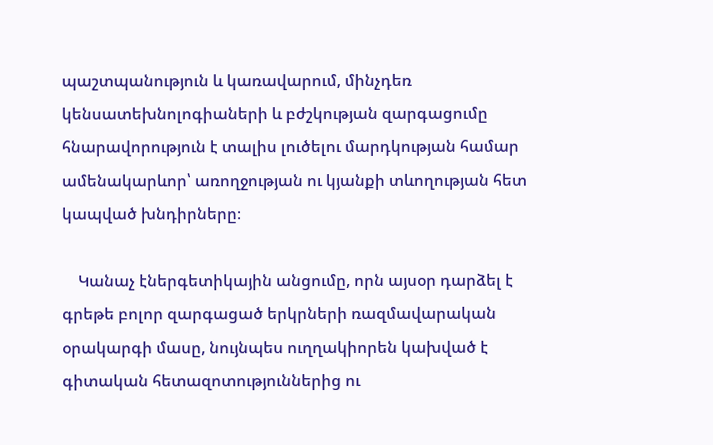պաշտպանություն և կառավարում, մինչդեռ կենսատեխնոլոգիաների և բժշկության զարգացումը հնարավորություն է տալիս լուծելու մարդկության համար ամենակարևոր՝ առողջության ու կյանքի տևողության հետ կապված խնդիրները։

    Կանաչ էներգետիկային անցումը, որն այսօր դարձել է գրեթե բոլոր զարգացած երկրների ռազմավարական օրակարգի մասը, նույնպես ուղղակիորեն կախված է գիտական հետազոտություններից ու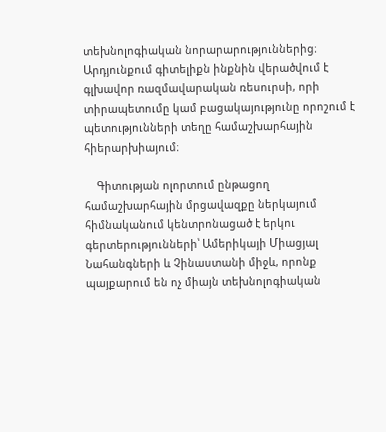տեխնոլոգիական նորարարություններից։ Արդյունքում գիտելիքն ինքնին վերածվում է գլխավոր ռազմավարական ռեսուրսի, որի տիրապետումը կամ բացակայությունը որոշում է պետությունների տեղը համաշխարհային հիերարխիայում։

    Գիտության ոլորտում ընթացող համաշխարհային մրցավազքը ներկայում հիմնականում կենտրոնացած է երկու գերտերությունների՝ Ամերիկայի Միացյալ Նահանգների և Չինաստանի միջև, որոնք պայքարում են ոչ միայն տեխնոլոգիական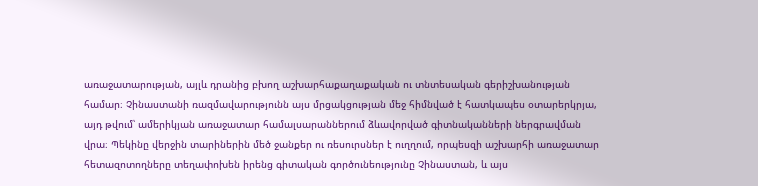առաջատարության, այլև դրանից բխող աշխարհաքաղաքական ու տնտեսական գերիշխանության համար։ Չինաստանի ռազմավարությունն այս մրցակցության մեջ հիմնված է հատկապես օտարերկրյա, այդ թվում՝ ամերիկյան առաջատար համալսարաններում ձևավորված գիտնականների ներգրավման վրա։ Պեկինը վերջին տարիներին մեծ ջանքեր ու ռեսուրսներ է ուղղում, որպեսզի աշխարհի առաջատար հետազոտողները տեղափոխեն իրենց գիտական գործունեությունը Չինաստան, և այս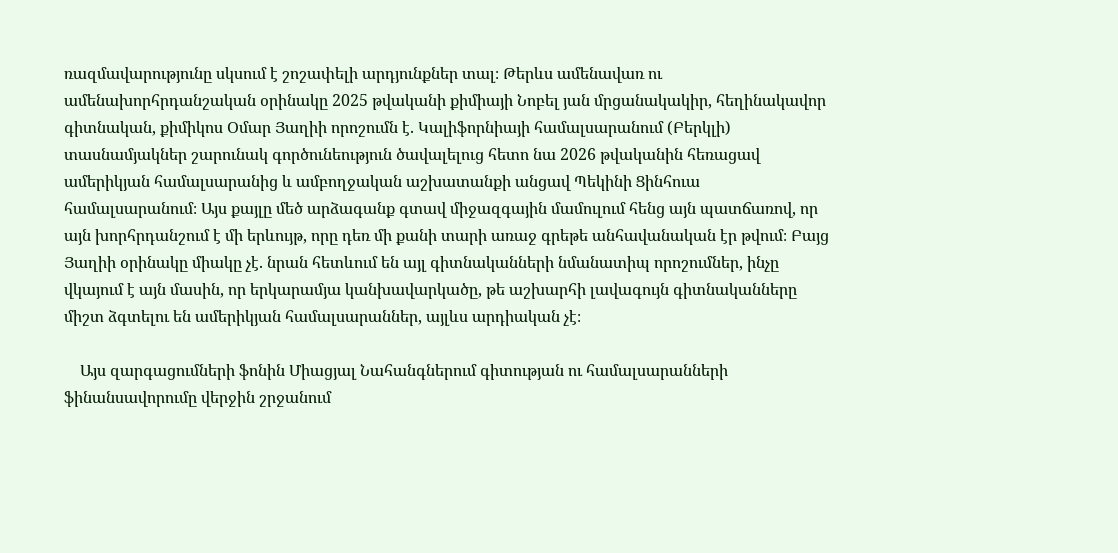ռազմավարությունը սկսում է շոշափելի արդյունքներ տալ։ Թերևս ամենավառ ու ամենախորհրդանշական օրինակը 2025 թվականի քիմիայի Նոբել յան մրցանակակիր, հեղինակավոր գիտնական, քիմիկոս Օմար Յաղիի որոշումն է. Կալիֆորնիայի համալսարանում (Բերկլի) տասնամյակներ շարունակ գործունեություն ծավալելուց հետո նա 2026 թվականին հեռացավ ամերիկյան համալսարանից և ամբողջական աշխատանքի անցավ Պեկինի Ցինհուա համալսարանում։ Այս քայլը մեծ արձագանք գտավ միջազգային մամուլում հենց այն պատճառով, որ այն խորհրդանշում է մի երևույթ, որը դեռ մի քանի տարի առաջ գրեթե անհավանական էր թվում։ Բայց Յաղիի օրինակը միակը չէ. նրան հետևում են այլ գիտնականների նմանատիպ որոշումներ, ինչը վկայում է այն մասին, որ երկարամյա կանխավարկածը, թե աշխարհի լավագույն գիտնականները միշտ ձգտելու են ամերիկյան համալսարաններ, այլևս արդիական չէ։

    Այս զարգացումների ֆոնին Միացյալ Նահանգներում գիտության ու համալսարանների ֆինանսավորումը վերջին շրջանում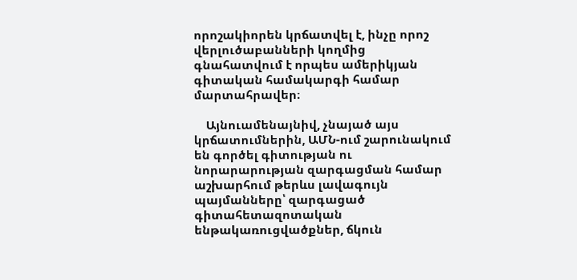որոշակիորեն կրճատվել է, ինչը որոշ վերլուծաբանների կողմից գնահատվում է որպես ամերիկյան գիտական համակարգի համար մարտահրավեր։

    Այնուամենայնիվ, չնայած այս կրճատումներին, ԱՄՆ-ում շարունակում են գործել գիտության ու նորարարության զարգացման համար աշխարհում թերևս լավագույն պայմանները՝ զարգացած գիտահետազոտական ենթակառուցվածքներ, ճկուն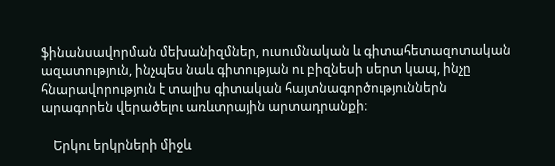ֆինանսավորման մեխանիզմներ, ուսումնական և գիտահետազոտական ազատություն, ինչպես նաև գիտության ու բիզնեսի սերտ կապ, ինչը հնարավորություն է տալիս գիտական հայտնագործություններն արագորեն վերածելու առևտրային արտադրանքի։

    Երկու երկրների միջև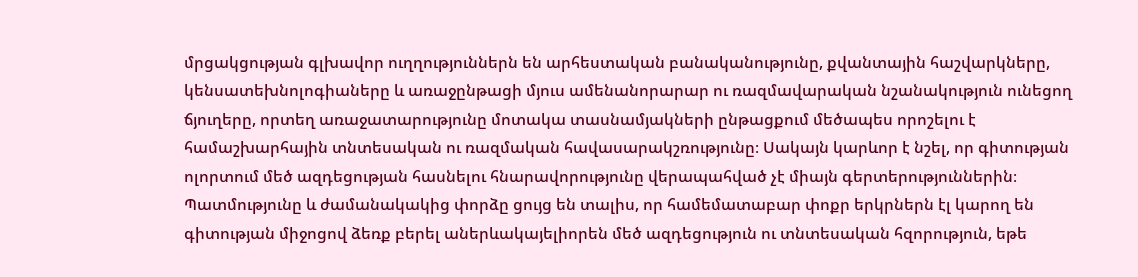մրցակցության գլխավոր ուղղություններն են արհեստական բանականությունը, քվանտային հաշվարկները, կենսատեխնոլոգիաները և առաջընթացի մյուս ամենանորարար ու ռազմավարական նշանակություն ունեցող ճյուղերը, որտեղ առաջատարությունը մոտակա տասնամյակների ընթացքում մեծապես որոշելու է համաշխարհային տնտեսական ու ռազմական հավասարակշռությունը։ Սակայն կարևոր է նշել, որ գիտության ոլորտում մեծ ազդեցության հասնելու հնարավորությունը վերապահված չէ միայն գերտերություններին։ Պատմությունը և ժամանակակից փորձը ցույց են տալիս, որ համեմատաբար փոքր երկրներն էլ կարող են գիտության միջոցով ձեռք բերել աներևակայելիորեն մեծ ազդեցություն ու տնտեսական հզորություն, եթե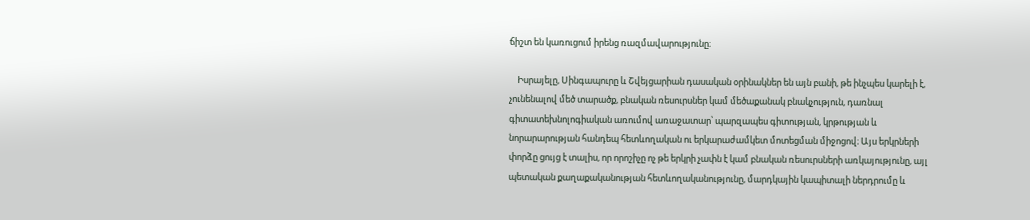ճիշտ են կառուցում իրենց ռազմավարությունը։

    Իսրայելը, Սինգապուրը և Շվեյցարիան դասական օրինակներ են այն բանի, թե ինչպես կարելի է, չունենալով մեծ տարածք, բնական ռեսուրսներ կամ մեծաքանակ բնակչություն, դառնալ գիտատեխնոլոգիական առումով առաջատար՝ պարզապես գիտության, կրթության և նորարարության հանդեպ հետևողական ու երկարաժամկետ մոտեցման միջոցով։ Այս երկրների փորձը ցույց է տալիս, որ որոշիչը ոչ թե երկրի չափն է կամ բնական ռեսուրսների առկայությունը, այլ պետական քաղաքականության հետևողականությունը, մարդկային կապիտալի ներդրումը և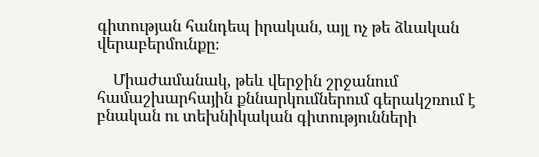գիտության հանդեպ իրական, այլ ոչ թե ձևական վերաբերմունքը։

    Միաժամանակ, թեև վերջին շրջանում համաշխարհային քննարկումներում գերակշռում է բնական ու տեխնիկական գիտությունների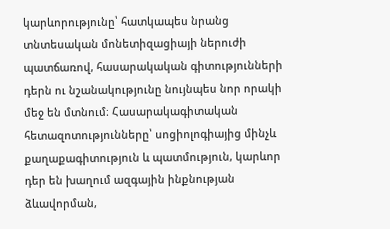կարևորությունը՝ հատկապես նրանց տնտեսական մոնետիզացիայի ներուժի պատճառով, հասարակական գիտությունների դերն ու նշանակությունը նույնպես նոր որակի մեջ են մտնում։ Հասարակագիտական հետազոտությունները՝ սոցիոլոգիայից մինչև քաղաքագիտություն և պատմություն, կարևոր դեր են խաղում ազգային ինքնության ձևավորման,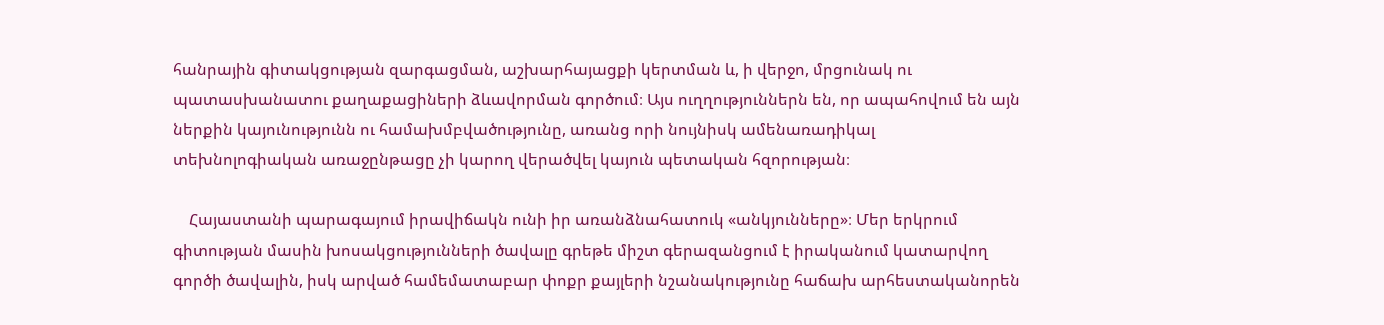հանրային գիտակցության զարգացման, աշխարհայացքի կերտման և, ի վերջո, մրցունակ ու պատասխանատու քաղաքացիների ձևավորման գործում։ Այս ուղղություններն են, որ ապահովում են այն ներքին կայունությունն ու համախմբվածությունը, առանց որի նույնիսկ ամենառադիկալ տեխնոլոգիական առաջընթացը չի կարող վերածվել կայուն պետական հզորության։

    Հայաստանի պարագայում իրավիճակն ունի իր առանձնահատուկ «անկյունները»։ Մեր երկրում գիտության մասին խոսակցությունների ծավալը գրեթե միշտ գերազանցում է իրականում կատարվող գործի ծավալին, իսկ արված համեմատաբար փոքր քայլերի նշանակությունը հաճախ արհեստականորեն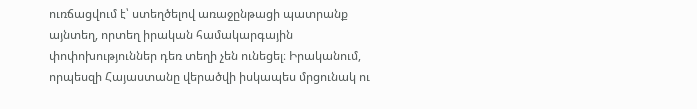ուռճացվում է՝ ստեղծելով առաջընթացի պատրանք այնտեղ, որտեղ իրական համակարգային փոփոխություններ դեռ տեղի չեն ունեցել։ Իրականում, որպեսզի Հայաստանը վերածվի իսկապես մրցունակ ու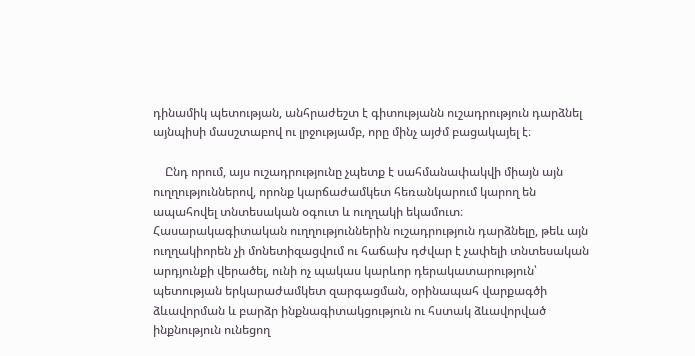դինամիկ պետության, անհրաժեշտ է գիտությանն ուշադրություն դարձնել այնպիսի մասշտաբով ու լրջությամբ, որը մինչ այժմ բացակայել է։

    Ընդ որում, այս ուշադրությունը չպետք է սահմանափակվի միայն այն ուղղություններով, որոնք կարճաժամկետ հեռանկարում կարող են ապահովել տնտեսական օգուտ և ուղղակի եկամուտ։ Հասարակագիտական ուղղություններին ուշադրություն դարձնելը, թեև այն ուղղակիորեն չի մոնետիզացվում ու հաճախ դժվար է չափելի տնտեսական արդյունքի վերածել, ունի ոչ պակաս կարևոր դերակատարություն՝ պետության երկարաժամկետ զարգացման, օրինապահ վարքագծի ձևավորման և բարձր ինքնագիտակցություն ու հստակ ձևավորված ինքնություն ունեցող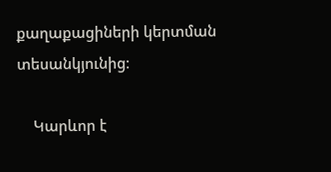քաղաքացիների կերտման տեսանկյունից։

    Կարևոր է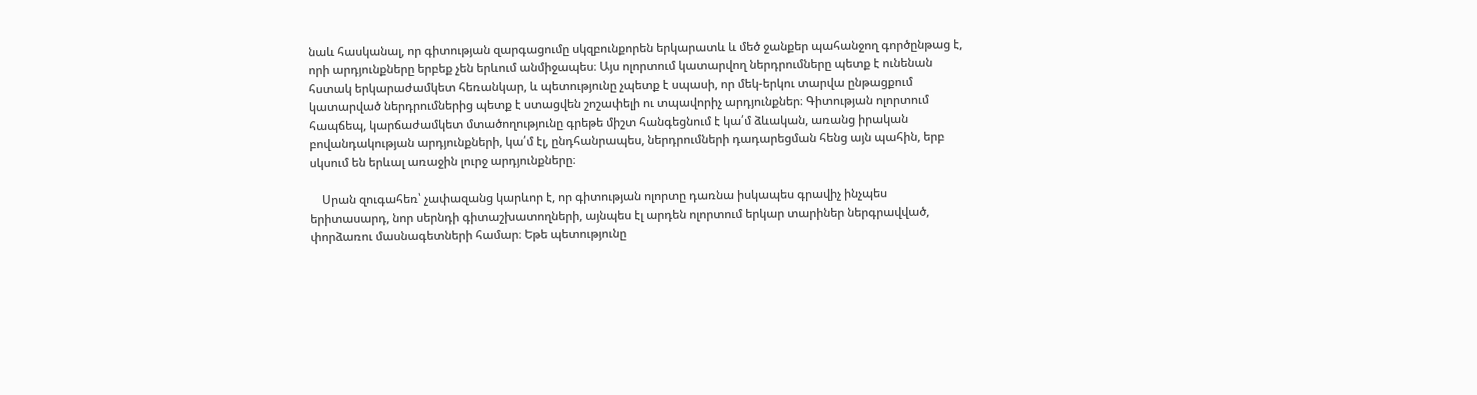նաև հասկանալ, որ գիտության զարգացումը սկզբունքորեն երկարատև և մեծ ջանքեր պահանջող գործընթաց է, որի արդյունքները երբեք չեն երևում անմիջապես։ Այս ոլորտում կատարվող ներդրումները պետք է ունենան հստակ երկարաժամկետ հեռանկար, և պետությունը չպետք է սպասի, որ մեկ-երկու տարվա ընթացքում կատարված ներդրումներից պետք է ստացվեն շոշափելի ու տպավորիչ արդյունքներ։ Գիտության ոլորտում հապճեպ, կարճաժամկետ մտածողությունը գրեթե միշտ հանգեցնում է կա՛մ ձևական, առանց իրական բովանդակության արդյունքների, կա՛մ էլ, ընդհանրապես, ներդրումների դադարեցման հենց այն պահին, երբ սկսում են երևալ առաջին լուրջ արդյունքները։

    Սրան զուգահեռ՝ չափազանց կարևոր է, որ գիտության ոլորտը դառնա իսկապես գրավիչ ինչպես երիտասարդ, նոր սերնդի գիտաշխատողների, այնպես էլ արդեն ոլորտում երկար տարիներ ներգրավված, փորձառու մասնագետների համար։ Եթե պետությունը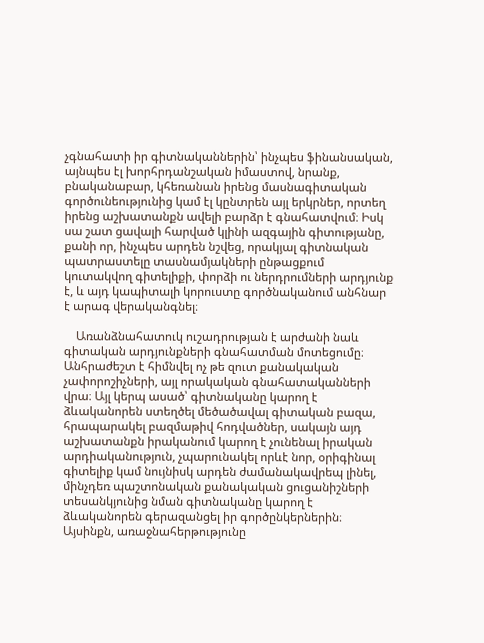չգնահատի իր գիտնականներին՝ ինչպես ֆինանսական, այնպես էլ խորհրդանշական իմաստով, նրանք, բնականաբար, կհեռանան իրենց մասնագիտական գործունեությունից կամ էլ կընտրեն այլ երկրներ, որտեղ իրենց աշխատանքն ավելի բարձր է գնահատվում։ Իսկ սա շատ ցավալի հարված կլինի ազգային գիտությանը, քանի որ, ինչպես արդեն նշվեց, որակյալ գիտնական պատրաստելը տասնամյակների ընթացքում կուտակվող գիտելիքի, փորձի ու ներդրումների արդյունք է, և այդ կապիտալի կորուստը գործնականում անհնար է արագ վերականգնել։

    Առանձնահատուկ ուշադրության է արժանի նաև գիտական արդյունքների գնահատման մոտեցումը։ Անհրաժեշտ է հիմնվել ոչ թե զուտ քանակական չափորոշիչների, այլ որակական գնահատականների վրա։ Այլ կերպ ասած՝ գիտնականը կարող է ձևականորեն ստեղծել մեծածավալ գիտական բազա, հրապարակել բազմաթիվ հոդվածներ, սակայն այդ աշխատանքն իրականում կարող է չունենալ իրական արդիականություն, չպարունակել որևէ նոր, օրիգինալ գիտելիք կամ նույնիսկ արդեն ժամանակավրեպ լինել, մինչդեռ պաշտոնական քանակական ցուցանիշների տեսանկյունից նման գիտնականը կարող է ձևականորեն գերազանցել իր գործընկերներին։ Այսինքն, առաջնահերթությունը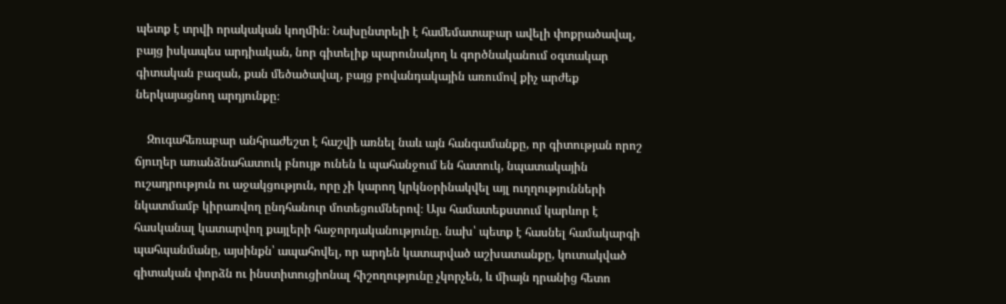պետք է տրվի որակական կողմին։ Նախընտրելի է համեմատաբար ավելի փոքրածավալ, բայց իսկապես արդիական, նոր գիտելիք պարունակող և գործնականում օգտակար գիտական բազան, քան մեծածավալ, բայց բովանդակային առումով քիչ արժեք ներկայացնող արդյունքը։

    Զուգահեռաբար անհրաժեշտ է հաշվի առնել նաև այն հանգամանքը, որ գիտության որոշ ճյուղեր առանձնահատուկ բնույթ ունեն և պահանջում են հատուկ, նպատակային ուշադրություն ու աջակցություն, որը չի կարող կրկնօրինակվել այլ ուղղությունների նկատմամբ կիրառվող ընդհանուր մոտեցումներով։ Այս համատեքստում կարևոր է հասկանալ կատարվող քայլերի հաջորդականությունը. նախ՝ պետք է հասնել համակարգի պահպանմանը, այսինքն՝ ապահովել, որ արդեն կատարված աշխատանքը, կուտակված գիտական փորձն ու ինստիտուցիոնալ հիշողությունը չկորչեն, և միայն դրանից հետո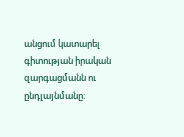անցում կատարել գիտության իրական զարգացմանն ու ընդլայնմանը։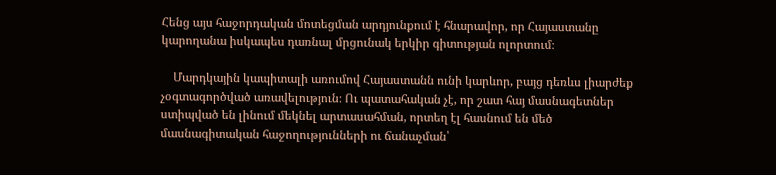Հենց այս հաջորդական մոտեցման արդյունքում է հնարավոր, որ Հայաստանը կարողանա իսկապես դառնալ մրցունակ երկիր գիտության ոլորտում։

    Մարդկային կապիտալի առումով Հայաստանն ունի կարևոր, բայց դեռևս լիարժեք չօգտագործված առավելություն։ Ու պատահական չէ, որ շատ հայ մասնագետներ ստիպված են լինում մեկնել արտասահման, որտեղ էլ հասնում են մեծ մասնագիտական հաջողությունների ու ճանաչման՝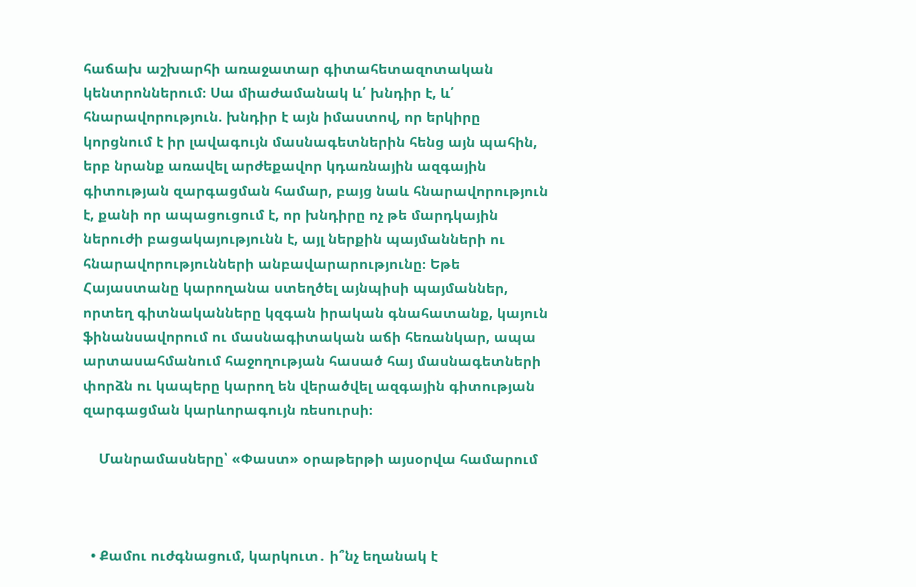հաճախ աշխարհի առաջատար գիտահետազոտական կենտրոններում։ Սա միաժամանակ և՛ խնդիր է, և՛ հնարավորություն. խնդիր է այն իմաստով, որ երկիրը կորցնում է իր լավագույն մասնագետներին հենց այն պահին, երբ նրանք առավել արժեքավոր կդառնային ազգային գիտության զարգացման համար, բայց նաև հնարավորություն է, քանի որ ապացուցում է, որ խնդիրը ոչ թե մարդկային ներուժի բացակայությունն է, այլ ներքին պայմանների ու հնարավորությունների անբավարարությունը։ Եթե Հայաստանը կարողանա ստեղծել այնպիսի պայմաններ, որտեղ գիտնականները կզգան իրական գնահատանք, կայուն ֆինանսավորում ու մասնագիտական աճի հեռանկար, ապա արտասահմանում հաջողության հասած հայ մասնագետների փորձն ու կապերը կարող են վերածվել ազգային գիտության զարգացման կարևորագույն ռեսուրսի։

    Մանրամասները՝ «Փաստ» օրաթերթի այսօրվա համարում



  • Քամու ուժգնացում, կարկուտ․ ի՞նչ եղանակ է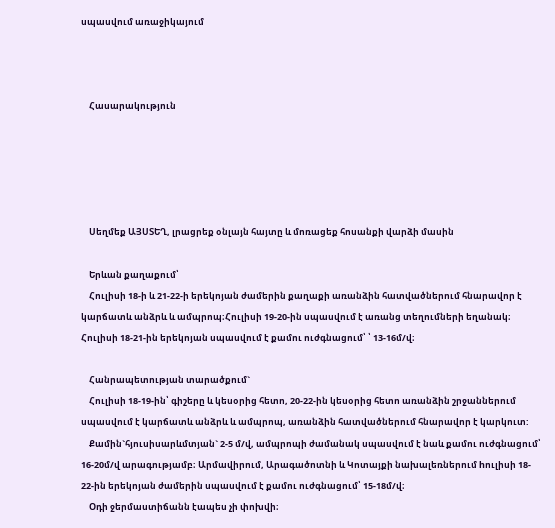սպասվում առաջիկայում



    Հասարակություն





    Սեղմեք ԱՅՍՏԵՂ, լրացրեք օնլայն հայտը և մոռացեք հոսանքի վարձի մասին

    Երևան քաղաքում՝
    Հուլիսի 18-ի և 21-22-ի երեկոյան ժամերին քաղաքի առանձին հատվածներում հնարավոր է կարճատև անձրև և ամպրոպ։Հուլիսի 19-20-ին սպասվում է առանց տեղումների եղանակ։ Հուլիսի 18-21-ին երեկոյան սպասվում է քամու ուժգնացում՝ ՝ 13-16մ/վ։

    Հանրապետության տարածքում`
    Հուլիսի 18-19-ին՝ գիշերը և կեսօրից հետո, 20-22-ին կեսօրից հետո առանձին շրջաններում սպասվում է կարճատև անձրև և ամպրոպ, առանձին հատվածներում հնարավոր է կարկուտ:
    Քամին`հյուսիսարևմտյան` 2-5 մ/վ, ամպրոպի ժամանակ սպասվում է նաև քամու ուժգնացում՝ 16-20մ/վ արագությամբ։ Արմավիրում, Արագածոտնի և Կոտայքի նախալեռներում hուլիսի 18- 22-ին երեկոյան ժամերին սպասվում է քամու ուժգնացում՝ 15-18մ/վ։
    Օդի ջերմաստիճանն էապես չի փոխվի։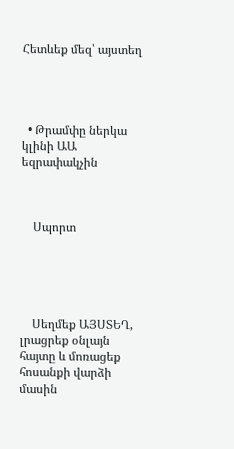Հետևեք մեզ՝ այստեղ




  • Թրամփը ներկա կլինի ԱԱ եզրափակչին



    Սպորտ





    Սեղմեք ԱՅՍՏԵՂ, լրացրեք օնլայն հայտը և մոռացեք հոսանքի վարձի մասին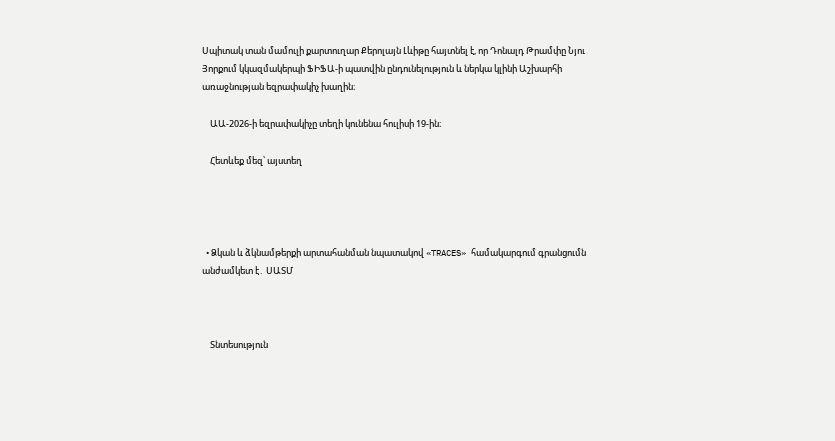Սպիտակ տան մամուլի քարտուղար Քերոլայն Լևիթը հայտնել է, որ Դոնալդ Թրամփը Նյու Յորքում կկազմակերպի ՖԻՖԱ-ի պատվին ընդունելություն և ներկա կլինի Աշխարհի առաջնության եզրափակիչ խաղին։

    ԱԱ-2026-ի եզրափակիչը տեղի կունենա հուլիսի 19-ին։

    Հետևեք մեզ՝ այստեղ




  • Ձկան և ձկնամթերքի արտահանման նպատակով «TRACES» համակարգում գրանցումն անժամկետ է․ ՍԱՏՄ



    Տնտեսություն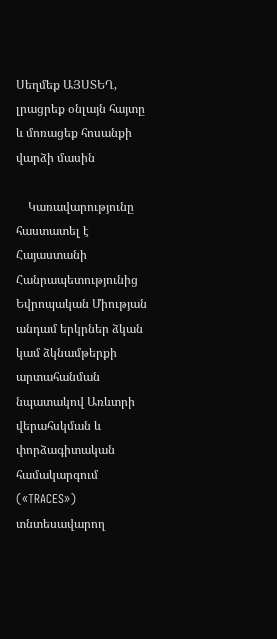Սեղմեք ԱՅՍՏԵՂ, լրացրեք օնլայն հայտը և մոռացեք հոսանքի վարձի մասին

    Կառավարությունը հաստատել է Հայաստանի Հանրապետությունից Եվրոպական Միության անդամ երկրներ ձկան կամ ձկնամթերքի արտահանման նպատակով Առևտրի վերահսկման և փորձագիտական համակարգում («TRACES») տնտեսավարող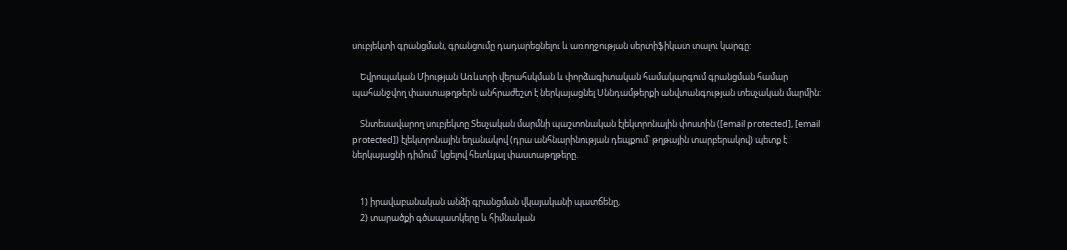սուբյեկտի գրանցման, գրանցումը դադարեցնելու և առողջության սերտիֆիկատ տալու կարգը:

    Եվրոպական Միության Առևտրի վերահսկման և փորձագիտական համակարգում գրանցման համար պահանջվող փաստաթղթերն անհրաժեշտ է ներկայացնել Սննդամթերքի անվտանգության տեսչական մարմին:

    Տնտեսավարող սուբյեկտը Տեսչական մարմնի պաշտոնական էլեկտրոնային փոստին ([email protected], [email protected]) էլեկտրոնային եղանակով (դրա անհնարինության դեպքում՝ թղթային տարբերակով) պետք է ներկայացնի դիմում՝ կցելով հետևյալ փաստաթղթերը.


    1) իրավաբանական անձի գրանցման վկայականի պատճենը,
    2) տարածքի գծապատկերը և հիմնական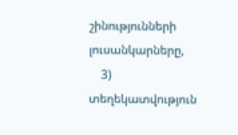շինությունների լուսանկարները,
    3) տեղեկատվություն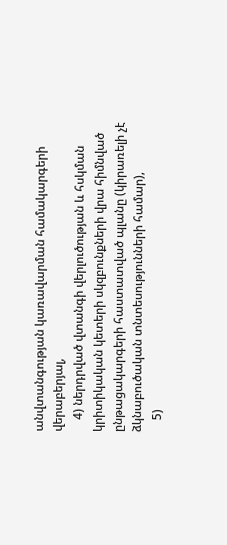անվտանգության կառավարման համակարգերի վերաբերյալ,
    4) ներդրված վտանգի վերլուծության և հսկման կրիտիկական կետերի սկզբունքների վրա հիմնված ընթացակարգերի հաստատված պլանը (կիրառելի չէ ձկնաբուծական տնտեսությունների համար),
    5)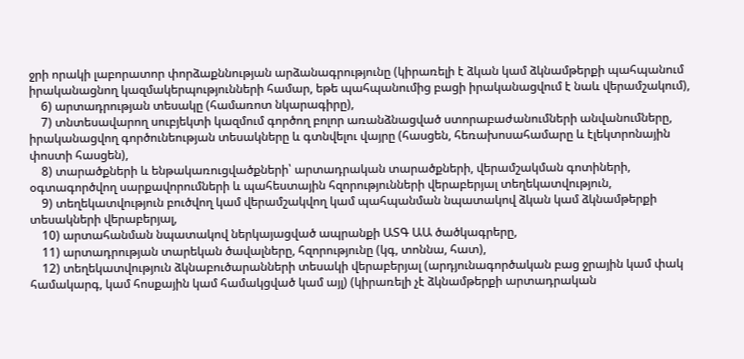ջրի որակի լաբորատոր փորձաքննության արձանագրությունը (կիրառելի է ձկան կամ ձկնամթերքի պահպանում իրականացնող կազմակերպությունների համար, եթե պահպանումից բացի իրականացվում է նաև վերամշակում),
    6) արտադրության տեսակը (համառոտ նկարագիրը),
    7) տնտեսավարող սուբյեկտի կազմում գործող բոլոր առանձնացված ստորաբաժանումների անվանումները, իրականացվող գործունեության տեսակները և գտնվելու վայրը (հասցեն, հեռախոսահամարը և էլեկտրոնային փոստի հասցեն),
    8) տարածքների և ենթակառուցվածքների՝ արտադրական տարածքների, վերամշակման գոտիների, օգտագործվող սարքավորումների և պահեստային հզորությունների վերաբերյալ տեղեկատվություն,
    9) տեղեկատվություն բուծվող կամ վերամշակվող կամ պահպանման նպատակով ձկան կամ ձկնամթերքի տեսակների վերաբերյալ,
    10) արտահանման նպատակով ներկայացված ապրանքի ԱՏԳ ԱԱ ծածկագրերը,
    11) արտադրության տարեկան ծավալները, հզորությունը (կգ, տոննա, հատ),
    12) տեղեկատվություն ձկնաբուծարանների տեսակի վերաբերյալ (արդյունագործական բաց ջրային կամ փակ համակարգ, կամ հոսքային կամ համակցված կամ այլ) (կիրառելի չէ ձկնամթերքի արտադրական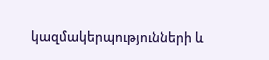կազմակերպությունների և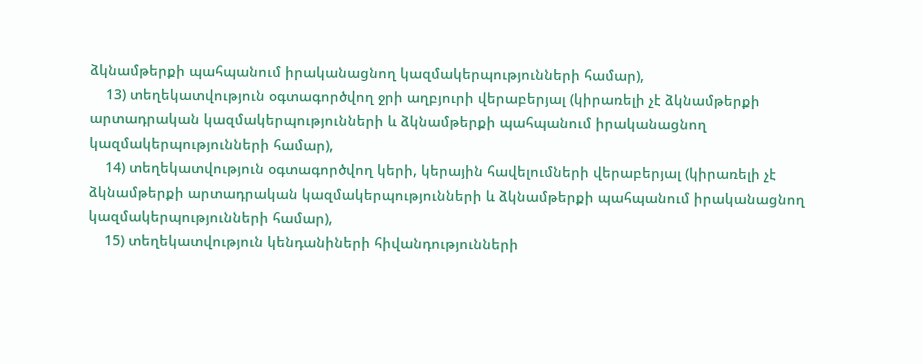ձկնամթերքի պահպանում իրականացնող կազմակերպությունների համար),
    13) տեղեկատվություն օգտագործվող ջրի աղբյուրի վերաբերյալ (կիրառելի չէ ձկնամթերքի արտադրական կազմակերպությունների և ձկնամթերքի պահպանում իրականացնող կազմակերպությունների համար),
    14) տեղեկատվություն օգտագործվող կերի, կերային հավելումների վերաբերյալ (կիրառելի չէ ձկնամթերքի արտադրական կազմակերպությունների և ձկնամթերքի պահպանում իրականացնող կազմակերպությունների համար),
    15) տեղեկատվություն կենդանիների հիվանդությունների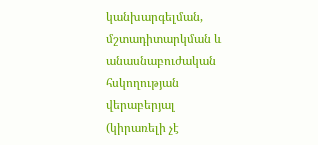կանխարգելման, մշտադիտարկման և անասնաբուժական հսկողության վերաբերյալ (կիրառելի չէ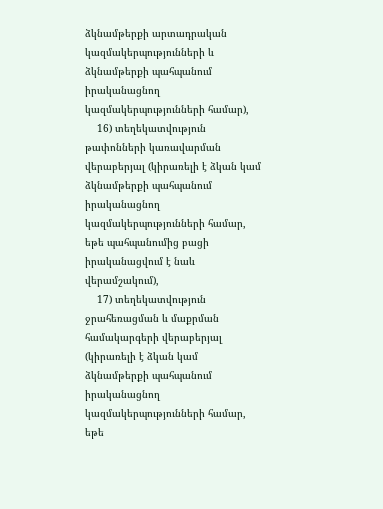ձկնամթերքի արտադրական կազմակերպությունների և ձկնամթերքի պահպանում իրականացնող կազմակերպությունների համար),
    16) տեղեկատվություն թափոնների կառավարման վերաբերյալ (կիրառելի է ձկան կամ ձկնամթերքի պահպանում իրականացնող կազմակերպությունների համար, եթե պահպանումից բացի իրականացվում է նաև վերամշակում),
    17) տեղեկատվություն ջրահեռացման և մաքրման համակարգերի վերաբերյալ (կիրառելի է ձկան կամ ձկնամթերքի պահպանում իրականացնող կազմակերպությունների համար, եթե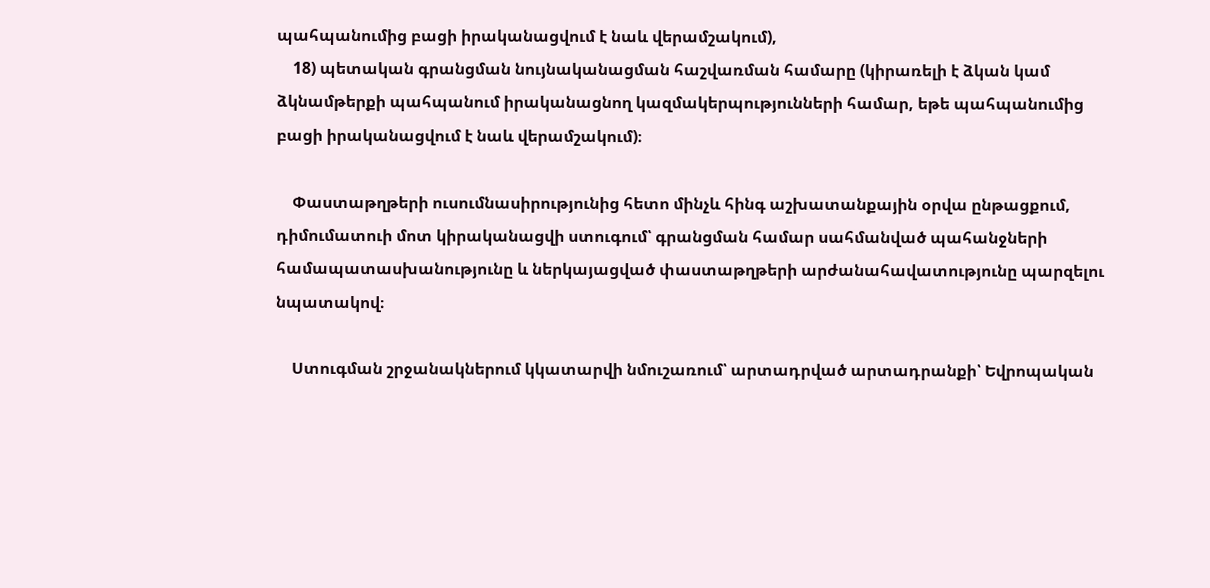պահպանումից բացի իրականացվում է նաև վերամշակում),
    18) պետական գրանցման նույնականացման հաշվառման համարը (կիրառելի է ձկան կամ ձկնամթերքի պահպանում իրականացնող կազմակերպությունների համար, եթե պահպանումից բացի իրականացվում է նաև վերամշակում)։

    Փաստաթղթերի ուսումնասիրությունից հետո մինչև հինգ աշխատանքային օրվա ընթացքում, դիմումատուի մոտ կիրականացվի ստուգում՝ գրանցման համար սահմանված պահանջների համապատասխանությունը և ներկայացված փաստաթղթերի արժանահավատությունը պարզելու նպատակով։

    Ստուգման շրջանակներում կկատարվի նմուշառում՝ արտադրված արտադրանքի՝ Եվրոպական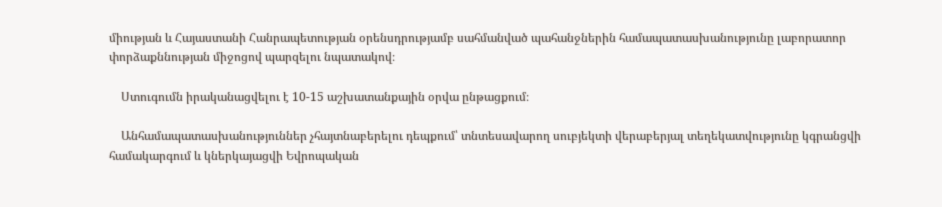միության և Հայաստանի Հանրապետության օրենսդրությամբ սահմանված պահանջներին համապատասխանությունը լաբորատոր փորձաքննության միջոցով պարզելու նպատակով։

    Ստուգումն իրականացվելու է 10-15 աշխատանքային օրվա ընթացքում։

    Անհամապատասխանություններ չհայտնաբերելու դեպքում՝ տնտեսավարող սուբյեկտի վերաբերյալ տեղեկատվությունը կգրանցվի համակարգում և կներկայացվի Եվրոպական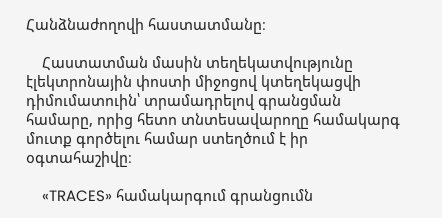Հանձնաժողովի հաստատմանը։

    Հաստատման մասին տեղեկատվությունը էլեկտրոնային փոստի միջոցով կտեղեկացվի դիմումատուին՝ տրամադրելով գրանցման համարը, որից հետո տնտեսավարողը համակարգ մուտք գործելու համար ստեղծում է իր օգտահաշիվը։

    «TRACES» համակարգում գրանցումն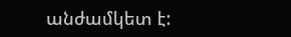անժամկետ է: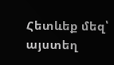Հետևեք մեզ՝ այստեղ